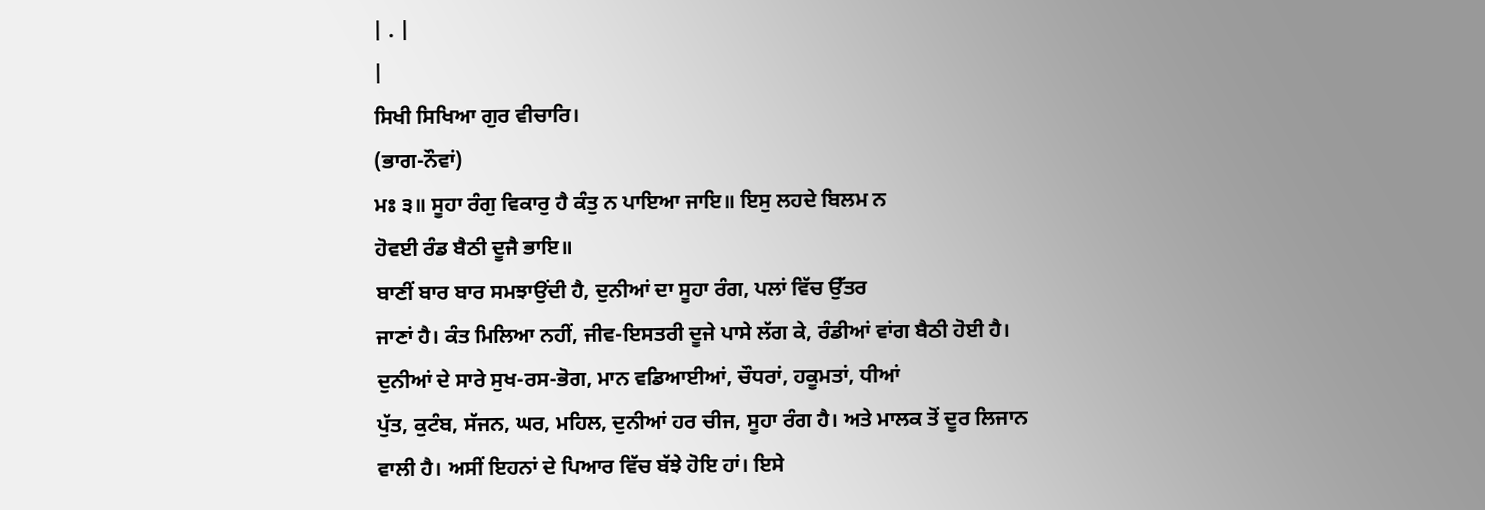| . |
|
ਸਿਖੀ ਸਿਖਿਆ ਗੁਰ ਵੀਚਾਰਿ।
(ਭਾਗ-ਨੌਵਾਂ)
ਮਃ ੩॥ ਸੂਹਾ ਰੰਗੁ ਵਿਕਾਰੁ ਹੈ ਕੰਤੁ ਨ ਪਾਇਆ ਜਾਇ॥ ਇਸੁ ਲਹਦੇ ਬਿਲਮ ਨ
ਹੋਵਈ ਰੰਡ ਬੈਠੀ ਦੂਜੈ ਭਾਇ॥
ਬਾਣੀਂ ਬਾਰ ਬਾਰ ਸਮਝਾਉਂਦੀ ਹੈ, ਦੁਨੀਆਂ ਦਾ ਸੂਹਾ ਰੰਗ, ਪਲਾਂ ਵਿੱਚ ਉੱਤਰ
ਜਾਣਾਂ ਹੈ। ਕੰਤ ਮਿਲਿਆ ਨਹੀਂ, ਜੀਵ-ਇਸਤਰੀ ਦੂਜੇ ਪਾਸੇ ਲੱਗ ਕੇ, ਰੰਡੀਆਂ ਵਾਂਗ ਬੈਠੀ ਹੋਈ ਹੈ।
ਦੁਨੀਆਂ ਦੇ ਸਾਰੇ ਸੁਖ-ਰਸ-ਭੋਗ, ਮਾਨ ਵਡਿਆਈਆਂ, ਚੌਧਰਾਂ, ਹਕੂਮਤਾਂ, ਧੀਆਂ
ਪੁੱਤ, ਕੁਟੰਬ, ਸੱਜਨ, ਘਰ, ਮਹਿਲ, ਦੁਨੀਆਂ ਹਰ ਚੀਜ, ਸੂਹਾ ਰੰਗ ਹੈ। ਅਤੇ ਮਾਲਕ ਤੋਂ ਦੂਰ ਲਿਜਾਨ
ਵਾਲੀ ਹੈ। ਅਸੀਂ ਇਹਨਾਂ ਦੇ ਪਿਆਰ ਵਿੱਚ ਬੱਝੇ ਹੋਇ ਹਾਂ। ਇਸੇ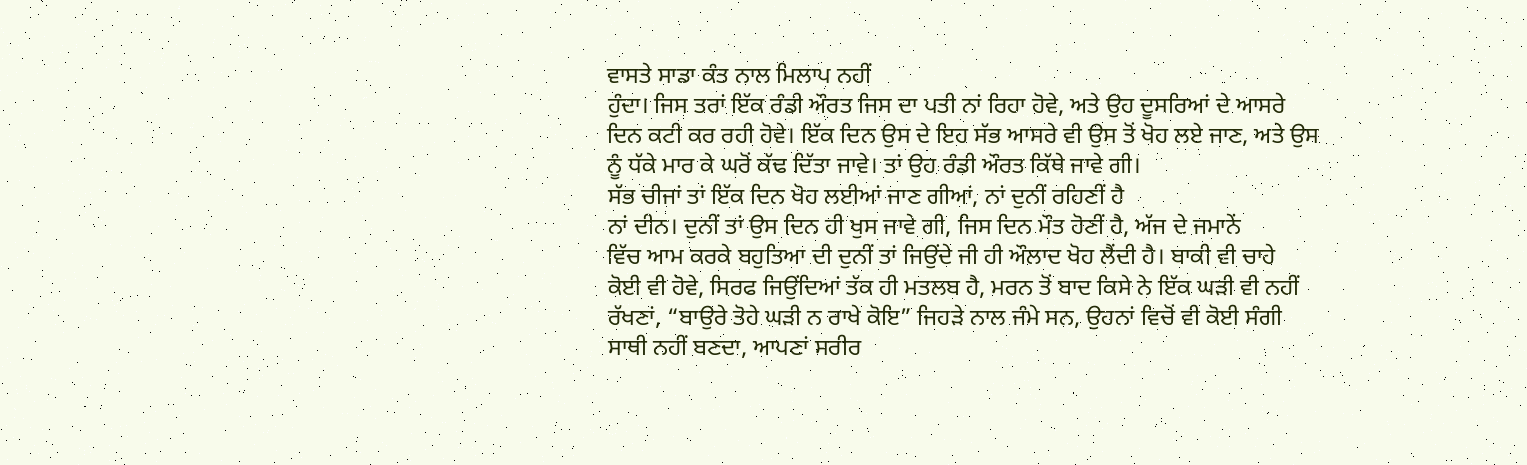ਵਾਸਤੇ ਸਾਡਾ ਕੰਤ ਨਾਲ ਮਿਲਾਪ ਨਹੀਂ
ਹੁੰਦਾ। ਜਿਸ ਤਰਾਂ ਇੱਕ ਰੰਡੀ ਔਰਤ ਜਿਸ ਦਾ ਪਤੀ ਨਾਂ ਰਿਹਾ ਹੋਵੇ, ਅਤੇ ਉਹ ਦੂਸਰਿਆਂ ਦੇ ਆਸਰੇ
ਦਿਨ ਕਟੀ ਕਰ ਰਹੀ ਹੋਵੇ। ਇੱਕ ਦਿਨ ਉਸ ਦੇ ਇਹ ਸੱਭ ਆਸਰੇ ਵੀ ਉਸ ਤੋਂ ਖੋਹ ਲਏ ਜਾਣ, ਅਤੇ ਉਸ
ਨੂੰ ਧੱਕੇ ਮਾਰ ਕੇ ਘਰੋਂ ਕੱਢ ਦਿੱਤਾ ਜਾਵੇ। ਤਾਂ ਉਹ ਰੰਡੀ ਔਰਤ ਕਿੱਥੇ ਜਾਵੇ ਗੀ।
ਸੱਭ ਚੀਜਾਂ ਤਾਂ ਇੱਕ ਦਿਨ ਖੋਹ ਲਈਆਂ ਜਾਣ ਗੀਆਂ, ਨਾਂ ਦੁਨੀਂ ਰਹਿਣੀਂ ਹੈ
ਨਾਂ ਦੀਨ। ਦੁਨੀਂ ਤਾਂ ਉਸ ਦਿਨ ਹੀ ਖੁਸ ਜਾਵੇ ਗੀ, ਜਿਸ ਦਿਨ ਮੌਤ ਹੋਣੀਂ ਹੈ, ਅੱਜ ਦੇ ਜਮਾਨੇਂ
ਵਿੱਚ ਆਮ ਕਰਕੇ ਬਹੁਤਿਆ ਦੀ ਦੁਨੀਂ ਤਾਂ ਜਿਉਂਦੇ ਜੀ ਹੀ ਔਲਾਦ ਖੋਹ ਲੈਂਦੀ ਹੈ। ਬਾਕੀ ਵੀ ਚਾਹੇ
ਕੋਈ ਵੀ ਹੋਵੇ, ਸਿਰਫ ਜਿਉਂਦਿਆਂ ਤੱਕ ਹੀ ਮਤਲਬ ਹੈ, ਮਰਨ ਤੋਂ ਬਾਦ ਕਿਸੇ ਨੇ ਇੱਕ ਘੜੀ ਵੀ ਨਹੀਂ
ਰੱਖਣਾਂ, “ਬਾਉਰੇ ਤੋਹੇ ਘੜੀ ਨ ਰਾਖੇ ਕੋਇ” ਜਿਹੜੇ ਨਾਲ ਜੰਮੇ ਸਨ, ਉਹਨਾਂ ਵਿਚੋਂ ਵੀ ਕੋਈ ਸੰਗੀ
ਸਾਥੀ ਨਹੀਂ ਬਣਦਾ, ਆਪਣਾਂ ਸਰੀਰ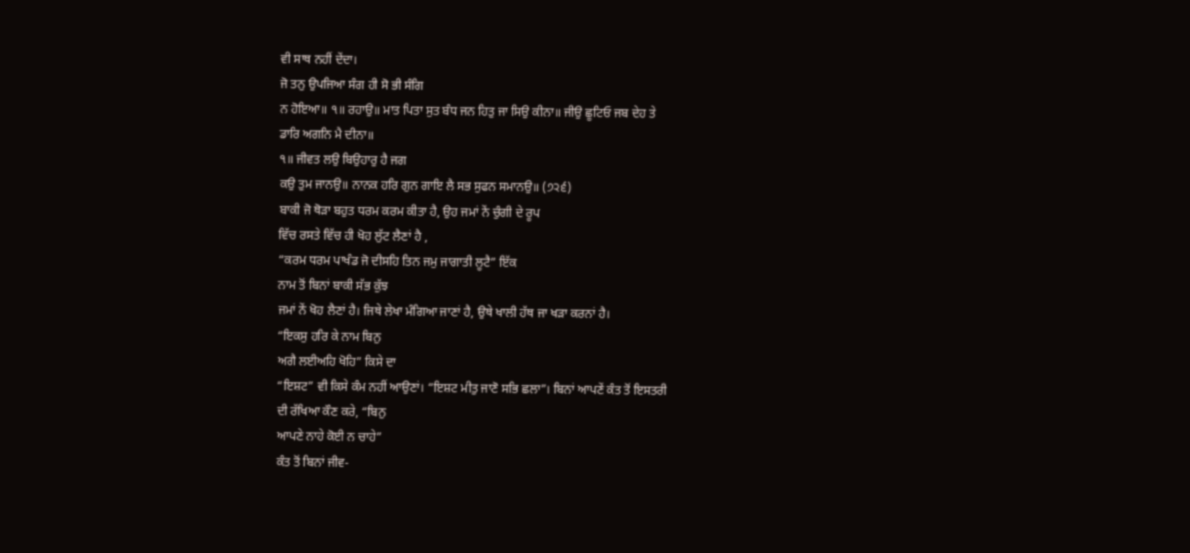ਵੀ ਸਾਥ ਨਹੀਂ ਦੇਂਦਾ।
ਜੋ ਤਨੁ ਉਪਜਿਆ ਸੰਗ ਹੀ ਸੋ ਭੀ ਸੰਗਿ
ਨ ਹੋਇਆ॥ ੧॥ ਰਹਾਉ॥ ਮਾਤ ਪਿਤਾ ਸੁਤ ਬੰਧ ਜਨ ਹਿਤੁ ਜਾ ਸਿਉ ਕੀਨਾ॥ ਜੀਉ ਛੂਟਿਓ ਜਬ ਦੇਹ ਤੇ
ਡਾਰਿ ਅਗਨਿ ਮੈ ਦੀਨਾ॥
੧॥ ਜੀਵਤ ਲਉ ਬਿਉਹਾਰੁ ਹੈ ਜਗ
ਕਉ ਤੁਮ ਜਾਨਉ॥ ਨਾਨਕ ਹਰਿ ਗੁਨ ਗਾਇ ਲੈ ਸਭ ਸੁਫਨ ਸਮਾਨਉ॥ (੭੨੬)
ਬਾਕੀ ਜੋ ਥੋੜਾ ਬਹੁਤ ਧਰਮ ਕਰਮ ਕੀਤਾ ਹੈ, ਉਹ ਜਮਾਂ ਨੇਂ ਚੁੰਗੀ ਦੇ ਰੂਪ
ਵਿੱਚ ਰਸਤੇ ਵਿੱਚ ਹੀ ਖੋਹ ਲੁੱਟ ਲੈਣਾਂ ਹੈ ,
“ਕਰਮ ਧਰਮ ਪਾਖੰਡ ਜੋ ਦੀਸਹਿ ਤਿਨ ਜਮੁ ਜਾਗਾਤੀ ਲੂਟੈ” ਇੱਕ
ਨਾਮ ਤੋਂ ਬਿਨਾਂ ਬਾਕੀ ਸੱਭ ਕੁੱਝ
ਜਮਾਂ ਨੇਂ ਖੋਹ ਲੈਣਾਂ ਹੈ। ਜਿਥੇ ਲੇਖਾ ਮੰਗਿਆ ਜਾਣਾਂ ਹੈ, ਉਥੇ ਖਾਲੀ ਹੱਥ ਜਾ ਖੜਾ ਕਰਨਾਂ ਹੈ।
“ਇਕਸੁ ਹਰਿ ਕੇ ਨਾਮ ਬਿਨੁ
ਅਗੈ ਲਈਅਹਿ ਖੋਹਿ” ਕਿਸੇ ਦਾ
“ਇਸ਼ਟ” ਵੀ ਕਿਸੇ ਕੰਮ ਨਹੀਂ ਆਉਣਾਂ। “ਇਸ਼ਟ ਮੀਤੁ ਜਾਣੋ ਸਭਿ ਛਲਾ”। ਬਿਨਾਂ ਆਪਣੇਂ ਕੰਤ ਤੋਂ ਇਸਤਰੀ
ਦੀ ਰੱਖਿਆ ਕੌਣ ਕਰੇ, “ਬਿਨੁ
ਆਪਣੇ ਨਾਹੇ ਕੋਈ ਨ ਚਾਹੇ”
ਕੰਤ ਤੋਂ ਬਿਨਾਂ ਜੀਵ-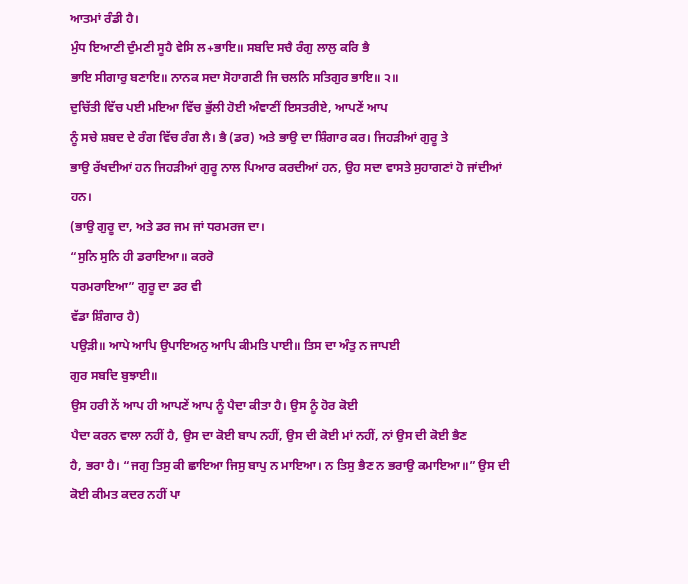ਆਤਮਾਂ ਰੰਡੀ ਹੈ।
ਮੁੰਧ ਇਆਣੀ ਦੁੰਮਣੀ ਸੂਹੈ ਵੇਸਿ ਲ+ਭਾਇ॥ ਸਬਦਿ ਸਚੈ ਰੰਗੁ ਲਾਲੁ ਕਰਿ ਭੈ
ਭਾਇ ਸੀਗਾਰੁ ਬਣਾਇ॥ ਨਾਨਕ ਸਦਾ ਸੋਹਾਗਣੀ ਜਿ ਚਲਨਿ ਸਤਿਗੁਰ ਭਾਇ॥ ੨॥
ਦੁਚਿੱਤੀ ਵਿੱਚ ਪਈ ਮਇਆ ਵਿੱਚ ਭੁੱਲੀ ਹੋਈ ਅੰਞਾਣੀਂ ਇਸਤਰੀਏ, ਆਪਣੇਂ ਆਪ
ਨੂੰ ਸਚੇ ਸ਼ਬਦ ਦੇ ਰੰਗ ਵਿੱਚ ਰੰਗ ਲੈ। ਭੈ (ਡਰ) ਅਤੇ ਭਾਉ ਦਾ ਸ਼ਿੰਗਾਰ ਕਰ। ਜਿਹੜੀਆਂ ਗੁਰੂ ਤੇ
ਭਾਉ ਰੱਖਦੀਆਂ ਹਨ ਜਿਹੜੀਆਂ ਗੁਰੂ ਨਾਲ ਪਿਆਰ ਕਰਦੀਆਂ ਹਨ, ਉਹ ਸਦਾ ਵਾਸਤੇ ਸੁਹਾਗਣਾਂ ਹੋ ਜਾਂਦੀਆਂ
ਹਨ।
(ਭਾਉ ਗੁਰੂ ਦਾ, ਅਤੇ ਡਰ ਜਮ ਜਾਂ ਧਰਮਰਜ ਦਾ।
“ਸੁਨਿ ਸੁਨਿ ਹੀ ਡਰਾਇਆ॥ ਕਰਰੋ
ਧਰਮਰਾਇਆ” ਗੁਰੂ ਦਾ ਡਰ ਵੀ
ਵੱਡਾ ਸ਼ਿੰਗਾਰ ਹੈ)
ਪਉੜੀ॥ ਆਪੇ ਆਪਿ ਉਪਾਇਅਨੁ ਆਪਿ ਕੀਮਤਿ ਪਾਈ॥ ਤਿਸ ਦਾ ਅੰਤੁ ਨ ਜਾਪਈ
ਗੁਰ ਸਬਦਿ ਬੁਝਾਈ॥
ਉਸ ਹਰੀ ਨੇਂ ਆਪ ਹੀ ਆਪਣੇਂ ਆਪ ਨੂੰ ਪੈਦਾ ਕੀਤਾ ਹੈ। ਉਸ ਨੂੰ ਹੋਰ ਕੋਈ
ਪੈਦਾ ਕਰਨ ਵਾਲਾ ਨਹੀਂ ਹੈ, ਉਸ ਦਾ ਕੋਈ ਬਾਪ ਨਹੀਂ, ਉਸ ਦੀ ਕੋਈ ਮਾਂ ਨਹੀਂ, ਨਾਂ ਉਸ ਦੀ ਕੋਈ ਭੈਣ
ਹੈ, ਭਰਾ ਹੈ। “ਜਗੁ ਤਿਸੁ ਕੀ ਛਾਇਆ ਜਿਸੁ ਬਾਪੁ ਨ ਮਾਇਆ। ਨ ਤਿਸੁ ਭੈਣ ਨ ਭਰਾਉ ਕਮਾਇਆ॥” ਉਸ ਦੀ
ਕੋਈ ਕੀਮਤ ਕਦਰ ਨਹੀਂ ਪਾ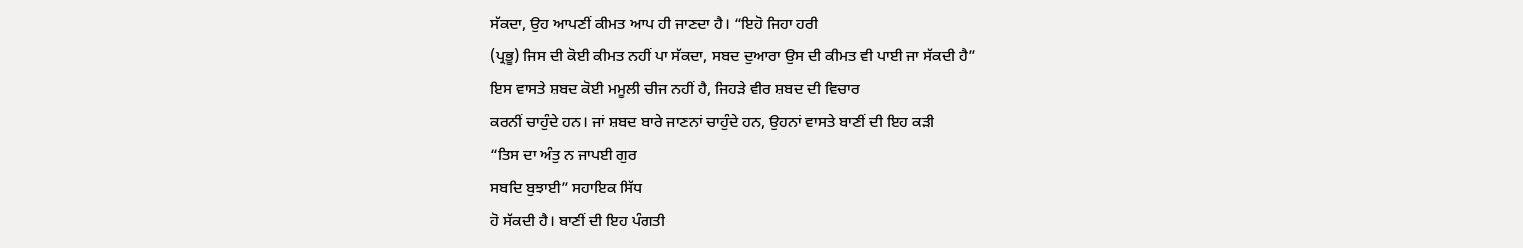ਸੱਕਦਾ, ਉਹ ਆਪਣੀਂ ਕੀਮਤ ਆਪ ਹੀ ਜਾਣਦਾ ਹੈ। “ਇਹੋ ਜਿਹਾ ਹਰੀ
(ਪ੍ਰਭੂ) ਜਿਸ ਦੀ ਕੋਈ ਕੀਮਤ ਨਹੀਂ ਪਾ ਸੱਕਦਾ, ਸਬਦ ਦੁਆਰਾ ਉਸ ਦੀ ਕੀਮਤ ਵੀ ਪਾਈ ਜਾ ਸੱਕਦੀ ਹੈ”
ਇਸ ਵਾਸਤੇ ਸ਼ਬਦ ਕੋਈ ਮਮੂਲੀ ਚੀਜ ਨਹੀਂ ਹੈ, ਜਿਹੜੇ ਵੀਰ ਸ਼ਬਦ ਦੀ ਵਿਚਾਰ
ਕਰਨੀਂ ਚਾਹੁੰਦੇ ਹਨ। ਜਾਂ ਸ਼ਬਦ ਬਾਰੇ ਜਾਣਨਾਂ ਚਾਹੁੰਦੇ ਹਨ, ਉਹਨਾਂ ਵਾਸਤੇ ਬਾਣੀਂ ਦੀ ਇਹ ਕੜੀ
“ਤਿਸ ਦਾ ਅੰਤੁ ਨ ਜਾਪਈ ਗੁਰ
ਸਬਦਿ ਬੁਝਾਈ” ਸਹਾਇਕ ਸਿੱਧ
ਹੋ ਸੱਕਦੀ ਹੈ। ਬਾਣੀਂ ਦੀ ਇਹ ਪੰਗਤੀ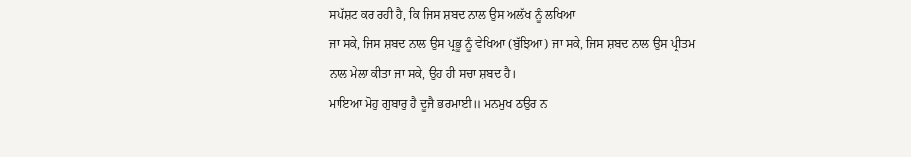ਸਪੱਸ਼ਟ ਕਰ ਰਹੀ ਹੈ, ਕਿ ਜਿਸ ਸ਼ਬਦ ਨਾਲ ਉਸ ਅਲੱਖ ਨੂੰ ਲਖਿਆ
ਜਾ ਸਕੇ, ਜਿਸ ਸ਼ਬਦ ਨਾਲ ਉਸ ਪ੍ਰਭੂ ਨੂੰ ਵੇਖਿਆ (ਬੁੱਝਿਆ) ਜਾ ਸਕੇ, ਜਿਸ ਸ਼ਬਦ ਨਾਲ ਉਸ ਪ੍ਰੀਤਮ
ਨਾਲ ਮੇਲਾ ਕੀਤਾ ਜਾ ਸਕੇ, ਉਹ ਹੀ ਸਚਾ ਸ਼ਬਦ ਹੈ।
ਮਾਇਆ ਮੋਹੁ ਗੁਬਾਰੁ ਹੈ ਦੂਜੈ ਭਰਮਾਈ॥ ਮਨਮੁਖ ਠਉਰ ਨ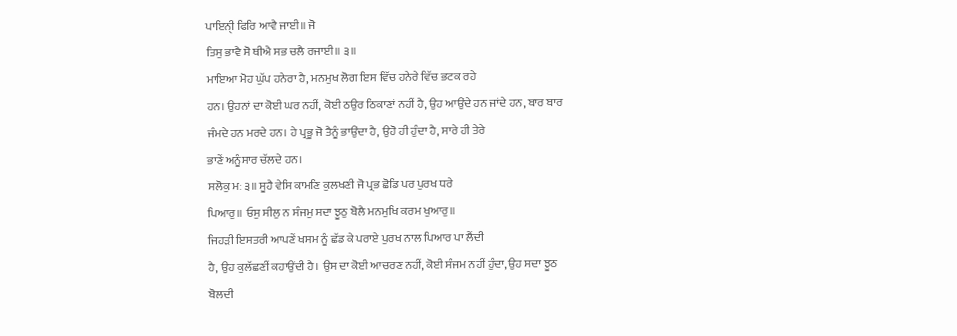ਪਾਇਨੀੑ ਫਿਰਿ ਆਵੈ ਜਾਈ॥ ਜੋ
ਤਿਸੁ ਭਾਵੈ ਸੋ ਥੀਐ ਸਭ ਚਲੈ ਰਜਾਈ॥ ੩॥
ਮਾਇਆ ਮੋਹ ਘੁੱਪ ਹਨੇਰਾ ਹੈ, ਮਨਮੁਖ ਲੋਗ ਇਸ ਵਿੱਚ ਹਨੇਰੇ ਵਿੱਚ ਭਟਕ ਰਹੇ
ਹਨ। ਉਹਨਾਂ ਦਾ ਕੋਈ ਘਰ ਨਹੀਂ, ਕੋਈ ਠਉਰ ਠਿਕਾਣਾਂ ਨਹੀਂ ਹੈ, ਉਹ ਆਉਂਦੇ ਹਨ ਜਾਂਦੇ ਹਨ, ਬਾਰ ਬਾਰ
ਜੰਮਦੇ ਹਨ ਮਰਦੇ ਹਨ। ਹੇ ਪ੍ਰਭੂ ਜੋ ਤੈਨੂੰ ਭਾਉਂਦਾ ਹੈ, ਉਹੋ ਹੀ ਹੁੰਦਾ ਹੈ, ਸਾਰੇ ਹੀ ਤੇਰੇ
ਭਾਣੇਂ ਅਨੂੰਸਾਰ ਚੱਲਦੇ ਹਨ।
ਸਲੋਕੁ ਮਃ ੩॥ ਸੂਹੈ ਵੇਸਿ ਕਾਮਣਿ ਕੁਲਖਣੀ ਜੋ ਪ੍ਰਭ ਛੋਡਿ ਪਰ ਪੁਰਖ ਧਰੇ
ਪਿਆਰੁ॥ ਓਸੁ ਸੀਲੁ ਨ ਸੰਜਮੁ ਸਦਾ ਝੂਠੁ ਬੋਲੈ ਮਨਮੁਖਿ ਕਰਮ ਖੁਆਰੁ॥
ਜਿਹੜੀ ਇਸਤਰੀ ਆਪਣੇਂ ਖਸਮ ਨੂੰ ਛੱਡ ਕੇ ਪਰਾਏ ਪੁਰਖ ਨਾਲ ਪਿਆਰ ਪਾ ਲੈਂਦੀ
ਹੈ, ਉਹ ਕੁਲੱਛਣੀਂ ਕਹਾਉਂਦੀ ਹੈ। ਉਸ ਦਾ ਕੋਈ ਆਚਰਣ ਨਹੀਂ, ਕੋਈ ਸੰਜਮ ਨਹੀਂ ਹੁੰਦਾ, ਉਹ ਸਦਾ ਝੂਠ
ਬੋਲਦੀ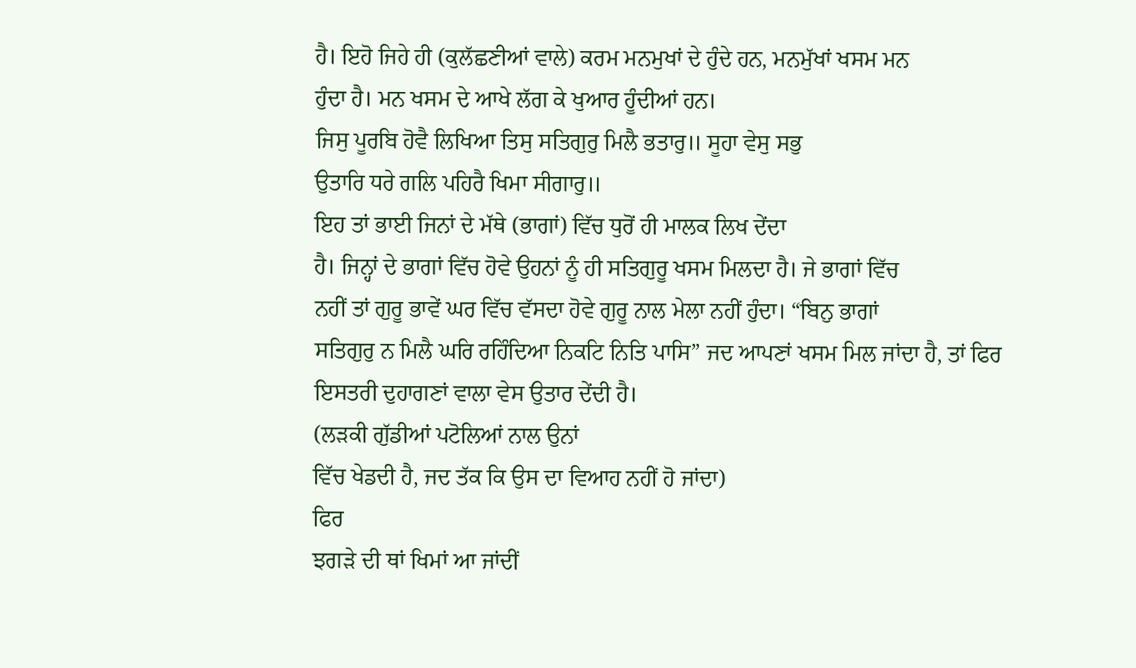ਹੈ। ਇਹੋ ਜਿਹੇ ਹੀ (ਕੁਲੱਛਣੀਆਂ ਵਾਲੇ) ਕਰਮ ਮਨਮੁਖਾਂ ਦੇ ਹੁੰਦੇ ਹਨ, ਮਨਮੁੱਖਾਂ ਖਸਮ ਮਨ
ਹੁੰਦਾ ਹੈ। ਮਨ ਖਸਮ ਦੇ ਆਖੇ ਲੱਗ ਕੇ ਖੁਆਰ ਹੂੰਦੀਆਂ ਹਨ।
ਜਿਸੁ ਪੂਰਬਿ ਹੋਵੈ ਲਿਖਿਆ ਤਿਸੁ ਸਤਿਗੁਰੁ ਮਿਲੈ ਭਤਾਰੁ॥ ਸੂਹਾ ਵੇਸੁ ਸਭੁ
ਉਤਾਰਿ ਧਰੇ ਗਲਿ ਪਹਿਰੈ ਖਿਮਾ ਸੀਗਾਰੁ॥
ਇਹ ਤਾਂ ਭਾਈ ਜਿਨਾਂ ਦੇ ਮੱਥੇ (ਭਾਗਾਂ) ਵਿੱਚ ਧੁਰੋਂ ਹੀ ਮਾਲਕ ਲਿਖ ਦੇਂਦਾ
ਹੈ। ਜਿਨ੍ਹਾਂ ਦੇ ਭਾਗਾਂ ਵਿੱਚ ਹੋਵੇ ਉਹਨਾਂ ਨੂੰ ਹੀ ਸਤਿਗੁਰੂ ਖਸਮ ਮਿਲਦਾ ਹੈ। ਜੇ ਭਾਗਾਂ ਵਿੱਚ
ਨਹੀਂ ਤਾਂ ਗੁਰੂ ਭਾਵੇਂ ਘਰ ਵਿੱਚ ਵੱਸਦਾ ਹੋਵੇ ਗੁਰੂ ਨਾਲ ਮੇਲਾ ਨਹੀਂ ਹੁੰਦਾ। “ਬਿਨੁ ਭਾਗਾਂ
ਸਤਿਗੁਰੁ ਨ ਮਿਲੈ ਘਰਿ ਰਹਿੰਦਿਆ ਨਿਕਟਿ ਨਿਤਿ ਪਾਸਿ” ਜਦ ਆਪਣਾਂ ਖਸਮ ਮਿਲ ਜਾਂਦਾ ਹੈ, ਤਾਂ ਫਿਰ
ਇਸਤਰੀ ਦੁਹਾਗਣਾਂ ਵਾਲਾ ਵੇਸ ਉਤਾਰ ਦੇਂਦੀ ਹੈ।
(ਲੜਕੀ ਗੁੱਡੀਆਂ ਪਟੋਲਿਆਂ ਨਾਲ ਉਨਾਂ
ਵਿੱਚ ਖੇਡਦੀ ਹੈ, ਜਦ ਤੱਕ ਕਿ ਉਸ ਦਾ ਵਿਆਹ ਨਹੀਂ ਹੋ ਜਾਂਦਾ)
ਫਿਰ
ਝਗੜੇ ਦੀ ਥਾਂ ਖਿਮਾਂ ਆ ਜਾਂਦੀਂ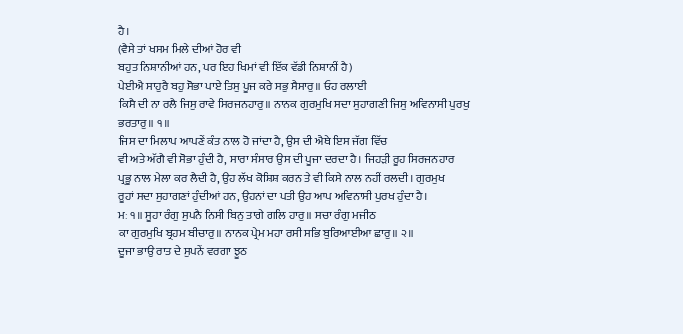ਹੈ।
(ਵੈਸੇ ਤਾਂ ਖਸਮ ਮਿਲੇ ਦੀਆਂ ਹੋਰ ਵੀ
ਬਹੁਤ ਨਿਸ਼ਾਨੀਆਂ ਹਨ, ਪਰ ਇਹ ਖਿਮਾਂ ਵੀ ਇੱਕ ਵੱਡੀ ਨਿਸ਼ਾਨੀਂ ਹੈ)
ਪੇਈਐ ਸਾਹੁਰੈ ਬਹੁ ਸੋਭਾ ਪਾਏ ਤਿਸੁ ਪੂਜ ਕਰੇ ਸਭੁ ਸੈਸਾਰੁ॥ ਓਹ ਰਲਾਈ
ਕਿਸੈ ਦੀ ਨਾ ਰਲੈ ਜਿਸੁ ਰਾਵੇ ਸਿਰਜਨਹਾਰੁ॥ ਨਾਨਕ ਗੁਰਮੁਖਿ ਸਦਾ ਸੁਹਾਗਣੀ ਜਿਸੁ ਅਵਿਨਾਸੀ ਪੁਰਖੁ
ਭਰਤਾਰੁ॥ ੧॥
ਜਿਸ ਦਾ ਮਿਲਾਪ ਆਪਣੇਂ ਕੰਤ ਨਾਲ ਹੋ ਜਾਂਦਾ ਹੈ, ਉਸ ਦੀ ਐਥੇ ਇਸ ਜੱਗ ਵਿੱਚ
ਵੀ ਅਤੇ ਅੱਗੈ ਵੀ ਸੋਭਾ ਹੁੰਦੀ ਹੈ, ਸਾਰਾ ਸੰਸਾਰ ਉਸ ਦੀ ਪੂਜਾ ਦਰਦਾ ਹੈ। ਜਿਹੜੀ ਰੂਹ ਸਿਰਜਨਹਾਰ
ਪ੍ਰਭੂ ਨਾਲ ਮੇਲਾ ਕਰ ਲੈਦੀ ਹੈ, ਉਹ ਲੱਖ ਕੋਸ਼ਿਸ਼ ਕਰਨ ਤੇ ਵੀ ਕਿਸੇ ਨਾਲ ਨਹੀਂ ਰਲਦੀ। ਗੁਰਮੁਖ
ਰੂਹਾਂ ਸਦਾ ਸੁਹਾਗਣਾਂ ਹੁੰਦੀਆਂ ਹਨ, ਉਹਨਾਂ ਦਾ ਪਤੀ ਉਹ ਆਪ ਅਵਿਨਾਸੀ ਪੁਰਖ ਹੁੰਦਾ ਹੈ।
ਮਃ ੧॥ ਸੂਹਾ ਰੰਗੁ ਸੁਪਨੈ ਨਿਸੀ ਬਿਨੁ ਤਾਗੇ ਗਲਿ ਹਾਰੁ॥ ਸਚਾ ਰੰਗੁ ਮਜੀਠ
ਕਾ ਗੁਰਮੁਖਿ ਬ੍ਰਹਮ ਬੀਚਾਰੁ॥ ਨਾਨਕ ਪ੍ਰੇਮ ਮਹਾ ਰਸੀ ਸਭਿ ਬੁਰਿਆਈਆ ਛਾਰੁ॥ ੨॥
ਦੂਜਾ ਭਾਉ ਰਾਤ ਦੇ ਸੁਪਨੇਂ ਵਰਗਾ ਝੂਠ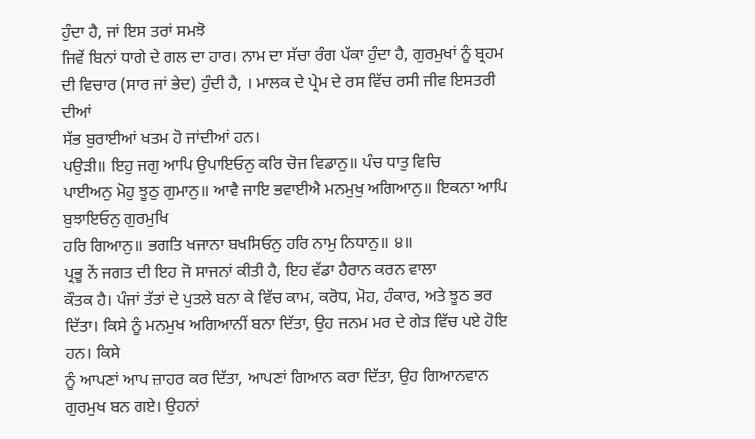ਹੁੰਦਾ ਹੈ, ਜਾਂ ਇਸ ਤਰਾਂ ਸਮਝੋ
ਜਿਵੇਂ ਬਿਨਾਂ ਧਾਗੇ ਦੇ ਗਲ ਦਾ ਹਾਰ। ਨਾਮ ਦਾ ਸੱਚਾ ਰੰਗ ਪੱਕਾ ਹੁੰਦਾ ਹੈ, ਗੁਰਮੁਖਾਂ ਨੂੰ ਬ੍ਰਹਮ
ਦੀ ਵਿਚਾਰ (ਸਾਰ ਜਾਂ ਭੇਦ) ਹੁੰਦੀ ਹੈ, । ਮਾਲਕ ਦੇ ਪ੍ਰੇਮ ਦੇ ਰਸ ਵਿੱਚ ਰਸੀ ਜੀਵ ਇਸਤਰੀ ਦੀਆਂ
ਸੱਭ ਬੁਰਾਈਆਂ ਖਤਮ ਹੋ ਜਾਂਦੀਆਂ ਹਨ।
ਪਉੜੀ॥ ਇਹੁ ਜਗੁ ਆਪਿ ਉਪਾਇਓਨੁ ਕਰਿ ਚੋਜ ਵਿਡਾਨੁ॥ ਪੰਚ ਧਾਤੁ ਵਿਚਿ
ਪਾਈਅਨੁ ਮੋਹੁ ਝੂਠੁ ਗੁਮਾਨੁ॥ ਆਵੈ ਜਾਇ ਭਵਾਈਐ ਮਨਮੁਖੁ ਅਗਿਆਨੁ॥ ਇਕਨਾ ਆਪਿ ਬੁਝਾਇਓਨੁ ਗੁਰਮੁਖਿ
ਹਰਿ ਗਿਆਨੁ॥ ਭਗਤਿ ਖਜਾਨਾ ਬਖਸਿਓਨੁ ਹਰਿ ਨਾਮੁ ਨਿਧਾਨੁ॥ ੪॥
ਪ੍ਰਭੂ ਨੇਂ ਜਗਤ ਦੀ ਇਹ ਜੋ ਸਾਜਨਾਂ ਕੀਤੀ ਹੈ, ਇਹ ਵੱਡਾ ਹੈਰਾਨ ਕਰਨ ਵਾਲਾ
ਕੌਤਕ ਹੈ। ਪੰਜਾਂ ਤੱਤਾਂ ਦੇ ਪੁਤਲੇ ਬਨਾ ਕੇ ਵਿੱਚ ਕਾਮ, ਕਰੋਧ, ਮੋਹ, ਹੰਕਾਰ, ਅਤੇ ਝੂਠ ਭਰ
ਦਿੱਤਾ। ਕਿਸੇ ਨੂੰ ਮਨਮੁਖ ਅਗਿਆਨੀਂ ਬਨਾ ਦਿੱਤਾ, ਉਹ ਜਨਮ ਮਰ ਦੇ ਗੇੜ ਵਿੱਚ ਪਏ ਹੋਇ ਹਨ। ਕਿਸੇ
ਨੂੰ ਆਪਣਾਂ ਆਪ ਜ਼ਾਹਰ ਕਰ ਦਿੱਤਾ, ਆਪਣਾਂ ਗਿਆਨ ਕਰਾ ਦਿੱਤਾ, ਉਹ ਗਿਆਨਵਾਨ ਗੁਰਮੁਖ ਬਨ ਗਏ। ਉਹਨਾਂ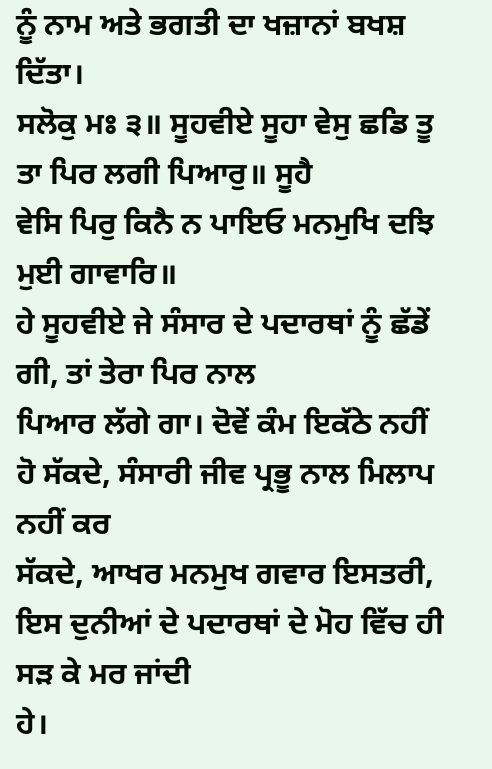ਨੂੰ ਨਾਮ ਅਤੇ ਭਗਤੀ ਦਾ ਖਜ਼ਾਨਾਂ ਬਖਸ਼ ਦਿੱਤਾ।
ਸਲੋਕੁ ਮਃ ੩॥ ਸੂਹਵੀਏ ਸੂਹਾ ਵੇਸੁ ਛਡਿ ਤੂ ਤਾ ਪਿਰ ਲਗੀ ਪਿਆਰੁ॥ ਸੂਹੈ
ਵੇਸਿ ਪਿਰੁ ਕਿਨੈ ਨ ਪਾਇਓ ਮਨਮੁਖਿ ਦਝਿ ਮੁਈ ਗਾਵਾਰਿ॥
ਹੇ ਸੂਹਵੀਏ ਜੇ ਸੰਸਾਰ ਦੇ ਪਦਾਰਥਾਂ ਨੂੰ ਛੱਡੇਂ ਗੀ, ਤਾਂ ਤੇਰਾ ਪਿਰ ਨਾਲ
ਪਿਆਰ ਲੱਗੇ ਗਾ। ਦੋਵੇਂ ਕੰਮ ਇਕੱਠੇ ਨਹੀਂ ਹੋ ਸੱਕਦੇ, ਸੰਸਾਰੀ ਜੀਵ ਪ੍ਰਭੂ ਨਾਲ ਮਿਲਾਪ ਨਹੀਂ ਕਰ
ਸੱਕਦੇ, ਆਖਰ ਮਨਮੁਖ ਗਵਾਰ ਇਸਤਰੀ, ਇਸ ਦੁਨੀਆਂ ਦੇ ਪਦਾਰਥਾਂ ਦੇ ਮੋਹ ਵਿੱਚ ਹੀ ਸੜ ਕੇ ਮਰ ਜਾਂਦੀ
ਹੇ।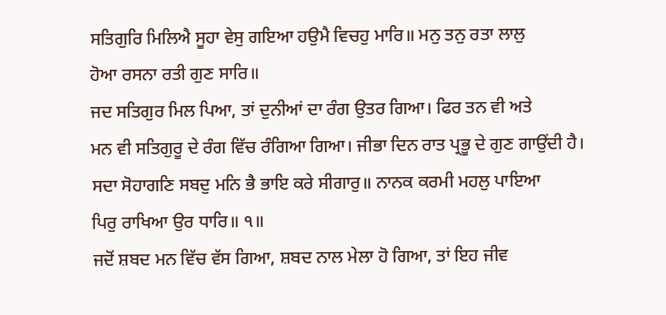ਸਤਿਗੁਰਿ ਮਿਲਿਐ ਸੂਹਾ ਵੇਸੁ ਗਇਆ ਹਉਮੈ ਵਿਚਹੁ ਮਾਰਿ॥ ਮਨੁ ਤਨੁ ਰਤਾ ਲਾਲੁ
ਹੋਆ ਰਸਨਾ ਰਤੀ ਗੁਣ ਸਾਰਿ॥
ਜਦ ਸਤਿਗੁਰ ਮਿਲ ਪਿਆ, ਤਾਂ ਦੁਨੀਆਂ ਦਾ ਰੰਗ ਉਤਰ ਗਿਆ। ਫਿਰ ਤਨ ਵੀ ਅਤੇ
ਮਨ ਵੀ ਸਤਿਗੁਰੂ ਦੇ ਰੰਗ ਵਿੱਚ ਰੰਗਿਆ ਗਿਆ। ਜੀਭਾ ਦਿਨ ਰਾਤ ਪ੍ਰਭੂ ਦੇ ਗੁਣ ਗਾਉਂਦੀ ਹੈ।
ਸਦਾ ਸੋਹਾਗਣਿ ਸਬਦੁ ਮਨਿ ਭੈ ਭਾਇ ਕਰੇ ਸੀਗਾਰੁ॥ ਨਾਨਕ ਕਰਮੀ ਮਹਲੁ ਪਾਇਆ
ਪਿਰੁ ਰਾਖਿਆ ਉਰ ਧਾਰਿ॥ ੧॥
ਜਦੋਂ ਸ਼ਬਦ ਮਨ ਵਿੱਚ ਵੱਸ ਗਿਆ, ਸ਼ਬਦ ਨਾਲ ਮੇਲਾ ਹੋ ਗਿਆ, ਤਾਂ ਇਹ ਜੀਵ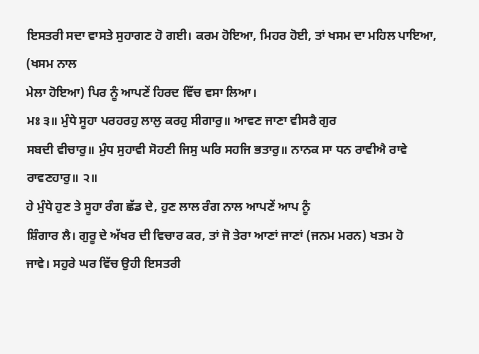ਇਸਤਰੀ ਸਦਾ ਵਾਸਤੇ ਸੁਹਾਗਣ ਹੋ ਗਈ। ਕਰਮ ਹੋਇਆ, ਮਿਹਰ ਹੋਈ, ਤਾਂ ਖਸਮ ਦਾ ਮਹਿਲ ਪਾਇਆ, (ਖਸਮ ਨਾਲ
ਮੇਲਾ ਹੋਇਆ) ਪਿਰ ਨੂੰ ਆਪਣੇਂ ਹਿਰਦ ਵਿੱਚ ਵਸਾ ਲਿਆ।
ਮਃ ੩॥ ਮੁੰਧੇ ਸੂਹਾ ਪਰਹਰਹੁ ਲਾਲੁ ਕਰਹੁ ਸੀਗਾਰੁ॥ ਆਵਣ ਜਾਣਾ ਵੀਸਰੈ ਗੁਰ
ਸਬਦੀ ਵੀਚਾਰੁ॥ ਮੁੰਧ ਸੁਹਾਵੀ ਸੋਹਣੀ ਜਿਸੁ ਘਰਿ ਸਹਜਿ ਭਤਾਰੁ॥ ਨਾਨਕ ਸਾ ਧਨ ਰਾਵੀਐ ਰਾਵੇ
ਰਾਵਣਹਾਰੁ॥ ੨॥
ਹੇ ਮੁੰਧੇ ਹੁਣ ਤੇ ਸੂਹਾ ਰੰਗ ਛੱਡ ਦੇ, ਹੁਣ ਲਾਲ ਰੰਗ ਨਾਲ ਆਪਣੇਂ ਆਪ ਨੂੰ
ਸ਼ਿੰਗਾਰ ਲੈ। ਗੁਰੂ ਦੇ ਅੱਖਰ ਦੀ ਵਿਚਾਰ ਕਰ, ਤਾਂ ਜੋ ਤੇਰਾ ਆਣਾਂ ਜਾਣਾਂ (ਜਨਮ ਮਰਨ) ਖਤਮ ਹੋ
ਜਾਵੇ। ਸਹੁਰੇ ਘਰ ਵਿੱਚ ਉਹੀ ਇਸਤਰੀ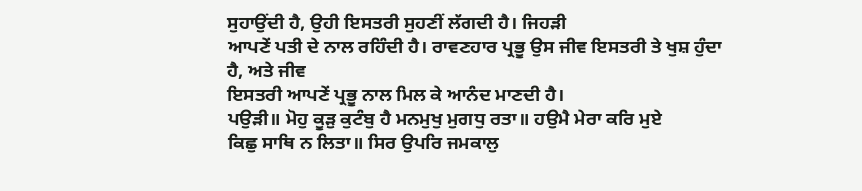ਸੁਹਾਉਂਦੀ ਹੈ, ਉਹੀ ਇਸਤਰੀ ਸੁਹਣੀਂ ਲੱਗਦੀ ਹੈ। ਜਿਹੜੀ
ਆਪਣੇਂ ਪਤੀ ਦੇ ਨਾਲ ਰਹਿੰਦੀ ਹੈ। ਰਾਵਣਹਾਰ ਪ੍ਰਭੂ ਉਸ ਜੀਵ ਇਸਤਰੀ ਤੇ ਖੁਸ਼ ਹੁੰਦਾ ਹੈ, ਅਤੇ ਜੀਵ
ਇਸਤਰੀ ਆਪਣੇਂ ਪ੍ਰਭੂ ਨਾਲ ਮਿਲ ਕੇ ਆਨੰਦ ਮਾਣਦੀ ਹੈ।
ਪਉੜੀ॥ ਮੋਹੁ ਕੂੜੁ ਕੁਟੰਬੁ ਹੈ ਮਨਮੁਖੁ ਮੁਗਧੁ ਰਤਾ॥ ਹਉਮੈ ਮੇਰਾ ਕਰਿ ਮੁਏ
ਕਿਛੁ ਸਾਥਿ ਨ ਲਿਤਾ॥ ਸਿਰ ਉਪਰਿ ਜਮਕਾਲੁ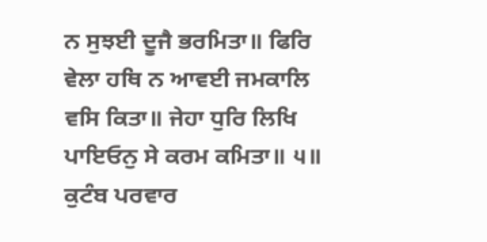ਨ ਸੁਝਈ ਦੂਜੈ ਭਰਮਿਤਾ॥ ਫਿਰਿ ਵੇਲਾ ਹਥਿ ਨ ਆਵਈ ਜਮਕਾਲਿ
ਵਸਿ ਕਿਤਾ॥ ਜੇਹਾ ਧੁਰਿ ਲਿਖਿ ਪਾਇਓਨੁ ਸੇ ਕਰਮ ਕਮਿਤਾ॥ ੫॥
ਕੁਟੰਬ ਪਰਵਾਰ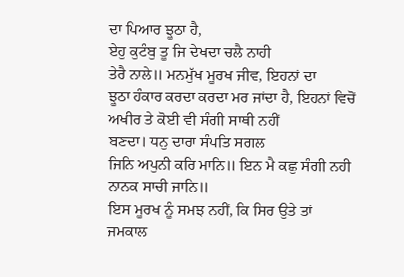ਦਾ ਪਿਆਰ ਝੂਠਾ ਹੈ,
ਏਹੁ ਕੁਟੰਬੁ ਤੂ ਜਿ ਦੇਖਦਾ ਚਲੈ ਨਾਹੀ
ਤੇਰੈ ਨਾਲੇ॥ ਮਨਮੁੱਖ ਮੂਰਖ ਜੀਵ, ਇਹਨਾਂ ਦਾ
ਝੂਠਾ ਹੰਕਾਰ ਕਰਦਾ ਕਰਦਾ ਮਰ ਜਾਂਦਾ ਹੈ, ਇਹਨਾਂ ਵਿਚੋਂ ਅਖੀਰ ਤੇ ਕੋਈ ਵੀ ਸੰਗੀ ਸਾਥੀ ਨਹੀਂ
ਬਣਦਾ। ਧਨੁ ਦਾਰਾ ਸੰਪਤਿ ਸਗਲ
ਜਿਨਿ ਅਪੁਨੀ ਕਰਿ ਮਾਨਿ॥ ਇਨ ਮੈ ਕਛੁ ਸੰਗੀ ਨਹੀ ਨਾਨਕ ਸਾਚੀ ਜਾਨਿ॥
ਇਸ ਮੂਰਖ ਨੂੰ ਸਮਝ ਨਹੀਂ, ਕਿ ਸਿਰ ਉਤੇ ਤਾਂ ਜਮਕਾਲ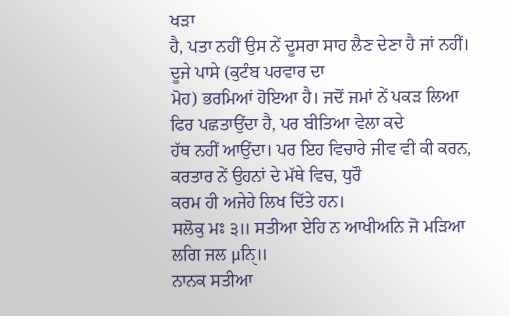ਖੜਾ
ਹੈ, ਪਤਾ ਨਹੀਂ ਉਸ ਨੇਂ ਦੂਸਰਾ ਸਾਹ ਲੈਣ ਦੇਣਾ ਹੈ ਜਾਂ ਨਹੀਂ। ਦੂਜੇ ਪਾਸੇ (ਕੁਟੰਬ ਪਰਵਾਰ ਦਾ
ਮੋਹ) ਭਰਮਿਆਂ ਹੋਇਆ ਹੈ। ਜਦੋਂ ਜਮਾਂ ਨੇਂ ਪਕੜ ਲਿਆ ਫਿਰ ਪਛਤਾਉਂਦਾ ਹੈ, ਪਰ ਬੀਤਿਆ ਵੇਲਾ ਕਦੇ
ਹੱਥ ਨਹੀਂ ਆਉਂਦਾ। ਪਰ ਇਹ ਵਿਚਾਰੇ ਜੀਵ ਵੀ ਕੀ ਕਰਨ, ਕਰਤਾਰ ਨੇਂ ਉਹਨਾਂ ਦੇ ਮੱਥੇ ਵਿਚ, ਧੁਰੌ
ਕਰਮ ਹੀ ਅਜੇਹੇ ਲਿਖ ਦਿੱਤੇ ਹਨ।
ਸਲੋਕੁ ਮਃ ੩॥ ਸਤੀਆ ਏਹਿ ਨ ਆਖੀਅਨਿ ਜੋ ਮੜਿਆ ਲਗਿ ਜਲ μਨਿੑ॥
ਨਾਨਕ ਸਤੀਆ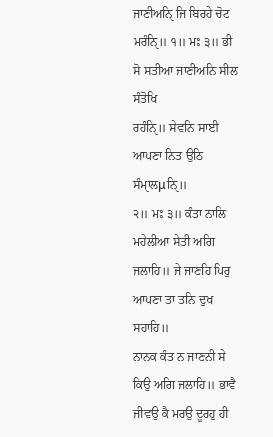ਜਾਣੀਅਨਿੑ ਜਿ ਬਿਰਹੇ ਚੋਟ ਮਰੰਨਿੑ॥ ੧॥ ਮਃ ੩॥ ਭੀ ਸੋ ਸਤੀਆ ਜਾਣੀਅਨਿ ਸੀਲ ਸੰਤੋਖਿ
ਰਹੰਨਿੑ॥ ਸੇਵਨਿ ਸਾਈ ਆਪਣਾ ਨਿਤ ਉਠਿ ਸੰਮਾੑਲμਨਿੑ॥
੨॥ ਮਃ ੩॥ ਕੰਤਾ ਨਾਲਿ ਮਹੇਲੀਆ ਸੇਤੀ ਅਗਿ ਜਲਾਹਿ॥ ਜੇ ਜਾਣਹਿ ਪਿਰੁ ਆਪਣਾ ਤਾ ਤਨਿ ਦੁਖ ਸਹਾਹਿ॥
ਨਾਨਕ ਕੰਤ ਨ ਜਾਣਨੀ ਸੇ ਕਿਉ ਅਗਿ ਜਲਾਹਿ॥ ਭਾਵੈ ਜੀਵਉ ਕੈ ਮਰਉ ਦੂਰਹੁ ਹੀ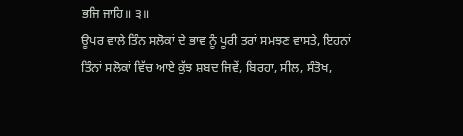ਭਜਿ ਜਾਹਿ॥ ੩॥
ਊਪਰ ਵਾਲੇ ਤਿੰਨ ਸਲੋਕਾਂ ਦੇ ਭਾਵ ਨੂੰ ਪੂਰੀ ਤਰਾਂ ਸਮਝਣ ਵਾਸਤੇ, ਇਹਨਾਂ
ਤਿੰਨਾਂ ਸਲੋਕਾਂ ਵਿੱਚ ਆਏ ਕੁੱਝ ਸ਼ਬਦ ਜਿਵੇਂ, ਬਿਰਹਾ, ਸੀਲ, ਸੰਤੋਖ,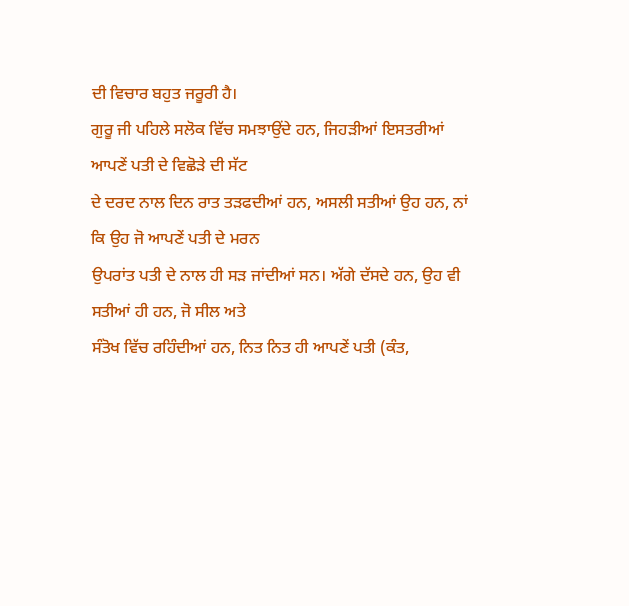ਦੀ ਵਿਚਾਰ ਬਹੁਤ ਜਰੂਰੀ ਹੈ।
ਗੁਰੂ ਜੀ ਪਹਿਲੇ ਸਲੋਕ ਵਿੱਚ ਸਮਝਾਉਂਦੇ ਹਨ, ਜਿਹੜੀਆਂ ਇਸਤਰੀਆਂ ਆਪਣੇਂ ਪਤੀ ਦੇ ਵਿਛੋੜੇ ਦੀ ਸੱਟ
ਦੇ ਦਰਦ ਨਾਲ ਦਿਨ ਰਾਤ ਤੜਫਦੀਆਂ ਹਨ, ਅਸਲੀ ਸਤੀਆਂ ਉਹ ਹਨ, ਨਾਂ ਕਿ ਉਹ ਜੋ ਆਪਣੇਂ ਪਤੀ ਦੇ ਮਰਨ
ਉਪਰਾਂਤ ਪਤੀ ਦੇ ਨਾਲ ਹੀ ਸੜ ਜਾਂਦੀਆਂ ਸਨ। ਅੱਗੇ ਦੱਸਦੇ ਹਨ, ਉਹ ਵੀ ਸਤੀਆਂ ਹੀ ਹਨ, ਜੋ ਸੀਲ ਅਤੇ
ਸੰਤੋਖ ਵਿੱਚ ਰਹਿੰਦੀਆਂ ਹਨ, ਨਿਤ ਨਿਤ ਹੀ ਆਪਣੇਂ ਪਤੀ (ਕੰਤ,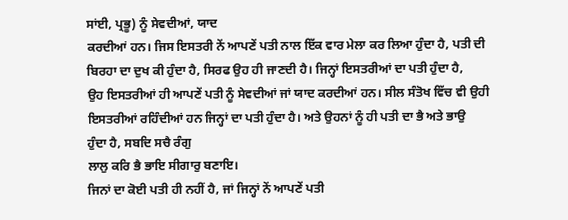ਸਾਂਈ, ਪ੍ਰਭੂ) ਨੂੰ ਸੇਵਦੀਆਂ, ਯਾਦ
ਕਰਦੀਆਂ ਹਨ। ਜਿਸ ਇਸਤਰੀ ਨੇਂ ਆਪਣੇਂ ਪਤੀ ਨਾਲ ਇੱਕ ਵਾਰ ਮੇਲਾ ਕਰ ਲਿਆ ਹੁੰਦਾ ਹੈ, ਪਤੀ ਦੀ
ਬਿਰਹਾ ਦਾ ਦੁਖ ਕੀ ਹੁੰਦਾ ਹੈ, ਸਿਰਫ ਉਹ ਹੀ ਜਾਣਦੀ ਹੈ। ਜਿਨ੍ਹਾਂ ਇਸਤਰੀਆਂ ਦਾ ਪਤੀ ਹੁੰਦਾ ਹੈ,
ਉਹ ਇਸਤਰੀਆਂ ਹੀ ਆਪਣੇਂ ਪਤੀ ਨੂੰ ਸੇਵਦੀਆਂ ਜਾਂ ਯਾਦ ਕਰਦੀਆਂ ਹਨ। ਸੀਲ ਸੰਤੋਖ ਵਿੱਚ ਵੀ ਉਹੀ
ਇਸਤਰੀਆਂ ਰਹਿੰਦੀਆਂ ਹਨ ਜਿਨ੍ਹਾਂ ਦਾ ਪਤੀ ਹੁੰਦਾ ਹੈ। ਅਤੇ ਉਹਨਾਂ ਨੂੰ ਹੀ ਪਤੀ ਦਾ ਭੈ ਅਤੇ ਭਾਉ
ਹੁੰਦਾ ਹੈ, ਸਬਦਿ ਸਚੈ ਰੰਗੁ
ਲਾਲੁ ਕਰਿ ਭੈ ਭਾਇ ਸੀਗਾਰੁ ਬਣਾਇ।
ਜਿਨਾਂ ਦਾ ਕੋਈ ਪਤੀ ਹੀ ਨਹੀਂ ਹੈ, ਜਾਂ ਜਿਨ੍ਹਾਂ ਨੇਂ ਆਪਣੇਂ ਪਤੀ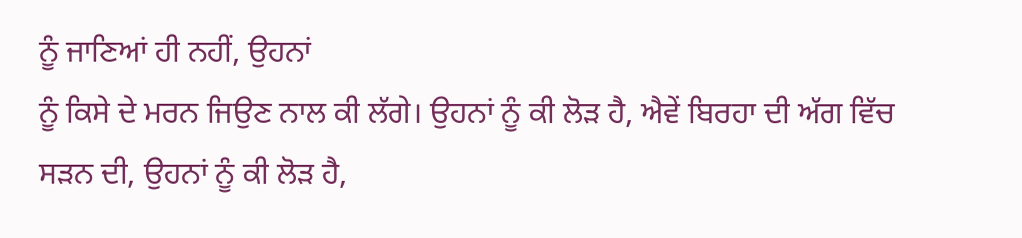ਨੂੰ ਜਾਣਿਆਂ ਹੀ ਨਹੀਂ, ਉਹਨਾਂ
ਨੂੰ ਕਿਸੇ ਦੇ ਮਰਨ ਜਿਉਣ ਨਾਲ ਕੀ ਲੱਗੇ। ਉਹਨਾਂ ਨੂੰ ਕੀ ਲੋੜ ਹੈ, ਐਵੇਂ ਬਿਰਹਾ ਦੀ ਅੱਗ ਵਿੱਚ
ਸੜਨ ਦੀ, ਉਹਨਾਂ ਨੂੰ ਕੀ ਲੋੜ ਹੈ,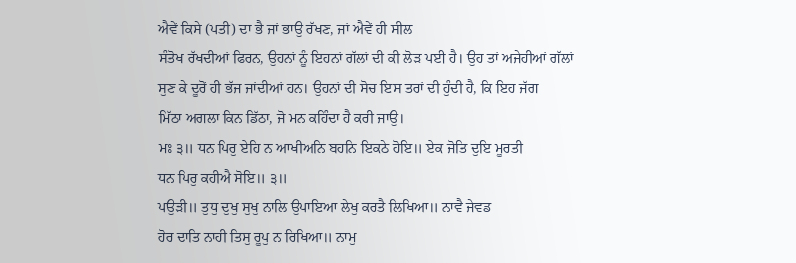ਐਵੇਂ ਕਿਸੇ (ਪਤੀ) ਦਾ ਭੈ ਜਾਂ ਭਾਉ ਰੱਖਣ, ਜਾਂ ਐਵੇਂ ਹੀ ਸੀਲ
ਸੰਤੋਖ ਰੱਖਦੀਆਂ ਫਿਰਨ, ਉਹਨਾਂ ਨੂੰ ਇਹਨਾਂ ਗੱਲਾਂ ਦੀ ਕੀ ਲੋੜ ਪਈ ਹੈ। ਉਹ ਤਾਂ ਅਜੇਹੀਆਂ ਗੱਲਾਂ
ਸੁਣ ਕੇ ਦੂਰੋਂ ਹੀ ਭੱਜ ਜਾਂਦੀਆਂ ਹਨ। ਉਹਨਾਂ ਦੀ ਸੋਚ ਇਸ ਤਰਾਂ ਦੀ ਹੁੰਦੀ ਹੈ, ਕਿ ਇਹ ਜੱਗ
ਮਿੱਠਾ ਅਗਲਾ ਕਿਨ ਡਿੱਠਾ, ਜੋ ਮਨ ਕਹਿੰਦਾ ਹੈ ਕਰੀ ਜਾਉ।
ਮਃ ੩॥ ਧਨ ਪਿਰੁ ਏਹਿ ਨ ਆਖੀਅਨਿ ਬਹਨਿ ਇਕਠੇ ਹੋਇ॥ ਏਕ ਜੋਤਿ ਦੁਇ ਮੂਰਤੀ
ਧਨ ਪਿਰੁ ਕਹੀਐ ਸੋਇ॥ ੩॥
ਪਉੜੀ॥ ਤੁਧੁ ਦੁਖੁ ਸੁਖੁ ਨਾਲਿ ਉਪਾਇਆ ਲੇਖੁ ਕਰਤੈ ਲਿਖਿਆ॥ ਨਾਵੈ ਜੇਵਡ
ਹੋਰ ਦਾਤਿ ਨਾਹੀ ਤਿਸੁ ਰੂਪੁ ਨ ਰਿਖਿਆ॥ ਨਾਮੁ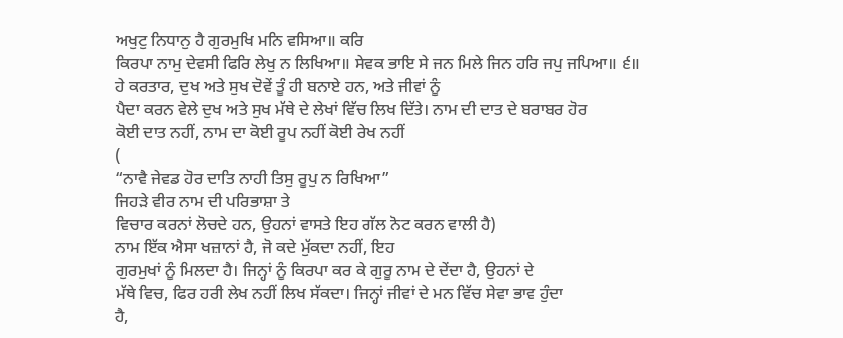ਅਖੁਟੁ ਨਿਧਾਨੁ ਹੈ ਗੁਰਮੁਖਿ ਮਨਿ ਵਸਿਆ॥ ਕਰਿ
ਕਿਰਪਾ ਨਾਮੁ ਦੇਵਸੀ ਫਿਰਿ ਲੇਖੁ ਨ ਲਿਖਿਆ॥ ਸੇਵਕ ਭਾਇ ਸੇ ਜਨ ਮਿਲੇ ਜਿਨ ਹਰਿ ਜਪੁ ਜਪਿਆ॥ ੬॥
ਹੇ ਕਰਤਾਰ, ਦੁਖ ਅਤੇ ਸੁਖ ਦੋਵੇਂ ਤੂੰ ਹੀ ਬਨਾਏ ਹਨ, ਅਤੇ ਜੀਵਾਂ ਨੂੰ
ਪੈਦਾ ਕਰਨ ਵੇਲੇ ਦੁਖ ਅਤੇ ਸੁਖ ਮੱਥੇ ਦੇ ਲੇਖਾਂ ਵਿੱਚ ਲਿਖ ਦਿੱਤੇ। ਨਾਮ ਦੀ ਦਾਤ ਦੇ ਬਰਾਬਰ ਹੋਰ
ਕੋਈ ਦਾਤ ਨਹੀਂ, ਨਾਮ ਦਾ ਕੋਈ ਰੂਪ ਨਹੀਂ ਕੋਈ ਰੇਖ ਨਹੀਂ
(
“ਨਾਵੈ ਜੇਵਡ ਹੋਰ ਦਾਤਿ ਨਾਹੀ ਤਿਸੁ ਰੂਪੁ ਨ ਰਿਖਿਆ”
ਜਿਹੜੇ ਵੀਰ ਨਾਮ ਦੀ ਪਰਿਭਾਸ਼ਾ ਤੇ
ਵਿਚਾਰ ਕਰਨਾਂ ਲੋਚਦੇ ਹਨ, ਉਹਨਾਂ ਵਾਸਤੇ ਇਹ ਗੱਲ ਨੋਟ ਕਰਨ ਵਾਲੀ ਹੈ)
ਨਾਮ ਇੱਕ ਐਸਾ ਖਜ਼ਾਨਾਂ ਹੈ, ਜੋ ਕਦੇ ਮੁੱਕਦਾ ਨਹੀਂ, ਇਹ
ਗੁਰਮੁਖਾਂ ਨੂੰ ਮਿਲਦਾ ਹੈ। ਜਿਨ੍ਹਾਂ ਨੂੰ ਕਿਰਪਾ ਕਰ ਕੇ ਗੁਰੂ ਨਾਮ ਦੇ ਦੇਂਦਾ ਹੈ, ਉਹਨਾਂ ਦੇ
ਮੱਥੇ ਵਿਚ, ਫਿਰ ਹਰੀ ਲੇਖ ਨਹੀਂ ਲਿਖ ਸੱਕਦਾ। ਜਿਨ੍ਹਾਂ ਜੀਵਾਂ ਦੇ ਮਨ ਵਿੱਚ ਸੇਵਾ ਭਾਵ ਹੁੰਦਾ
ਹੈ,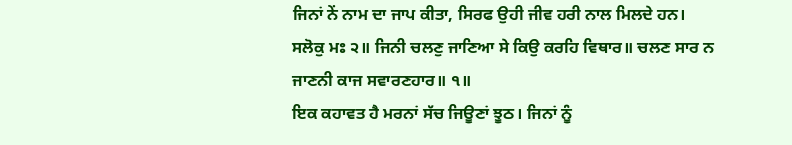ਜਿਨਾਂ ਨੇਂ ਨਾਮ ਦਾ ਜਾਪ ਕੀਤਾ, ਸਿਰਫ ਉਹੀ ਜੀਵ ਹਰੀ ਨਾਲ ਮਿਲਦੇ ਹਨ।
ਸਲੋਕੁ ਮਃ ੨॥ ਜਿਨੀ ਚਲਣੁ ਜਾਣਿਆ ਸੇ ਕਿਉ ਕਰਹਿ ਵਿਥਾਰ॥ ਚਲਣ ਸਾਰ ਨ
ਜਾਣਨੀ ਕਾਜ ਸਵਾਰਣਹਾਰ॥ ੧॥
ਇਕ ਕਹਾਵਤ ਹੈ ਮਰਨਾਂ ਸੱਚ ਜਿਊਣਾਂ ਝੂਠ। ਜਿਨਾਂ ਨੂੰ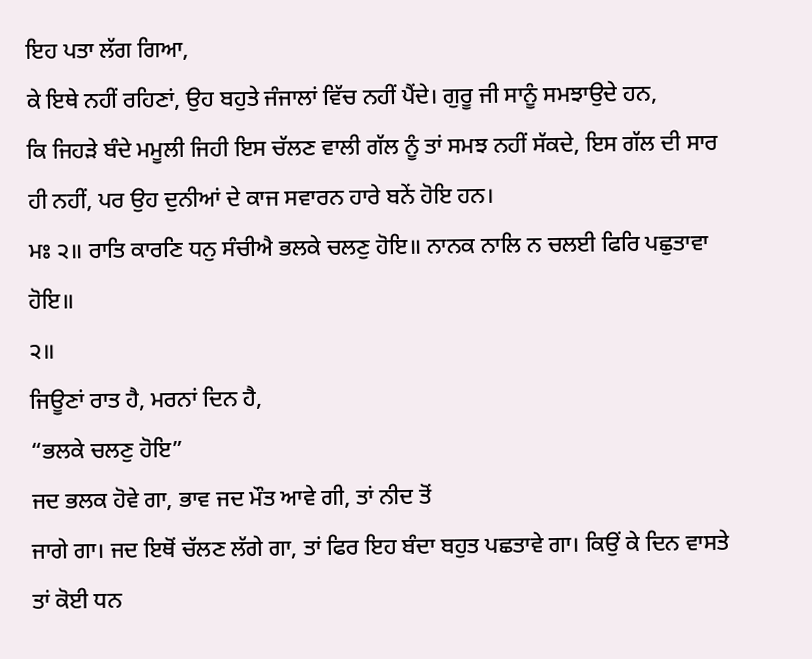ਇਹ ਪਤਾ ਲੱਗ ਗਿਆ,
ਕੇ ਇਥੇ ਨਹੀਂ ਰਹਿਣਾਂ, ਉਹ ਬਹੁਤੇ ਜੰਜਾਲਾਂ ਵਿੱਚ ਨਹੀਂ ਪੈਂਦੇ। ਗੁਰੂ ਜੀ ਸਾਨੂੰ ਸਮਝਾਉਦੇ ਹਨ,
ਕਿ ਜਿਹੜੇ ਬੰਦੇ ਮਮੂਲੀ ਜਿਹੀ ਇਸ ਚੱਲਣ ਵਾਲੀ ਗੱਲ ਨੂੰ ਤਾਂ ਸਮਝ ਨਹੀਂ ਸੱਕਦੇ, ਇਸ ਗੱਲ ਦੀ ਸਾਰ
ਹੀ ਨਹੀਂ, ਪਰ ਉਹ ਦੁਨੀਆਂ ਦੇ ਕਾਜ ਸਵਾਰਨ ਹਾਰੇ ਬਨੇਂ ਹੋਇ ਹਨ।
ਮਃ ੨॥ ਰਾਤਿ ਕਾਰਣਿ ਧਨੁ ਸੰਚੀਐ ਭਲਕੇ ਚਲਣੁ ਹੋਇ॥ ਨਾਨਕ ਨਾਲਿ ਨ ਚਲਈ ਫਿਰਿ ਪਛੁਤਾਵਾ ਹੋਇ॥
੨॥
ਜਿਊਣਾਂ ਰਾਤ ਹੈ, ਮਰਨਾਂ ਦਿਨ ਹੈ,
“ਭਲਕੇ ਚਲਣੁ ਹੋਇ”
ਜਦ ਭਲਕ ਹੋਵੇ ਗਾ, ਭਾਵ ਜਦ ਮੌਤ ਆਵੇ ਗੀ, ਤਾਂ ਨੀਦ ਤੋਂ
ਜਾਗੇ ਗਾ। ਜਦ ਇਥੋਂ ਚੱਲਣ ਲੱਗੇ ਗਾ, ਤਾਂ ਫਿਰ ਇਹ ਬੰਦਾ ਬਹੁਤ ਪਛਤਾਵੇ ਗਾ। ਕਿਉਂ ਕੇ ਦਿਨ ਵਾਸਤੇ
ਤਾਂ ਕੋਈ ਧਨ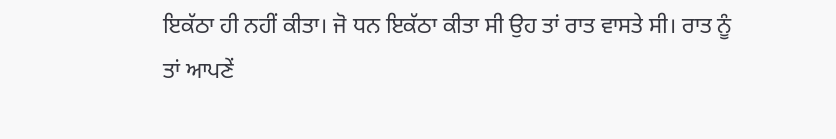ਇਕੱਠਾ ਹੀ ਨਹੀਂ ਕੀਤਾ। ਜੋ ਧਨ ਇਕੱਠਾ ਕੀਤਾ ਸੀ ਉਹ ਤਾਂ ਰਾਤ ਵਾਸਤੇ ਸੀ। ਰਾਤ ਨੂੰ
ਤਾਂ ਆਪਣੇਂ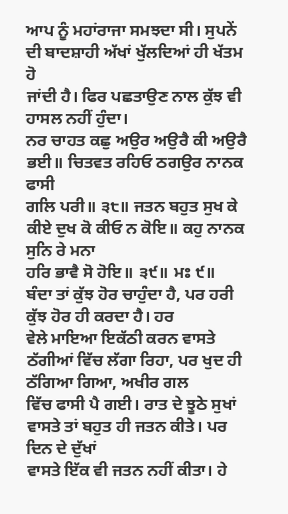ਆਪ ਨੂੰ ਮਹਾਂਰਾਜਾ ਸਮਝਦਾ ਸੀ। ਸੁਪਨੇਂ ਦੀ ਬਾਦਸ਼ਾਹੀ ਅੱਖਾਂ ਖੁੱਲਦਿਆਂ ਹੀ ਖੱਤਮ ਹੋ
ਜਾਂਦੀ ਹੈ। ਫਿਰ ਪਛਤਾਉਣ ਨਾਲ ਕੁੱਝ ਵੀ ਹਾਸਲ ਨਹੀਂ ਹੁੰਦਾ।
ਨਰ ਚਾਹਤ ਕਛੁ ਅਉਰ ਅਉਰੈ ਕੀ ਅਉਰੈ ਭਈ॥ ਚਿਤਵਤ ਰਹਿਓ ਠਗਉਰ ਨਾਨਕ ਫਾਸੀ
ਗਲਿ ਪਰੀ॥ ੩੮॥ ਜਤਨ ਬਹੁਤ ਸੁਖ ਕੇ ਕੀਏ ਦੁਖ ਕੋ ਕੀਓ ਨ ਕੋਇ॥ ਕਹੁ ਨਾਨਕ ਸੁਨਿ ਰੇ ਮਨਾ
ਹਰਿ ਭਾਵੈ ਸੋ ਹੋਇ॥ ੩੯॥ ਮਃ ੯॥
ਬੰਦਾ ਤਾਂ ਕੁੱਝ ਹੋਰ ਚਾਹੁੰਦਾ ਹੈ, ਪਰ ਹਰੀ ਕੁੱਝ ਹੋਰ ਹੀ ਕਰਦਾ ਹੈ। ਹਰ
ਵੇਲੇ ਮਾਇਆ ਇਕੱਠੀ ਕਰਨ ਵਾਸਤੇ ਠੱਗੀਆਂ ਵਿੱਚ ਲੱਗਾ ਰਿਹਾ, ਪਰ ਖੁਦ ਹੀ ਠੱਗਿਆ ਗਿਆ, ਅਖੀਰ ਗਲ
ਵਿੱਚ ਫਾਸੀ ਪੈ ਗਈ। ਰਾਤ ਦੇ ਝੂਠੇ ਸੁਖਾਂ ਵਾਸਤੇ ਤਾਂ ਬਹੁਤ ਹੀ ਜਤਨ ਕੀਤੇ। ਪਰ ਦਿਨ ਦੇ ਦੁੱਖਾਂ
ਵਾਸਤੇ ਇੱਕ ਵੀ ਜਤਨ ਨਹੀਂ ਕੀਤਾ। ਹੇ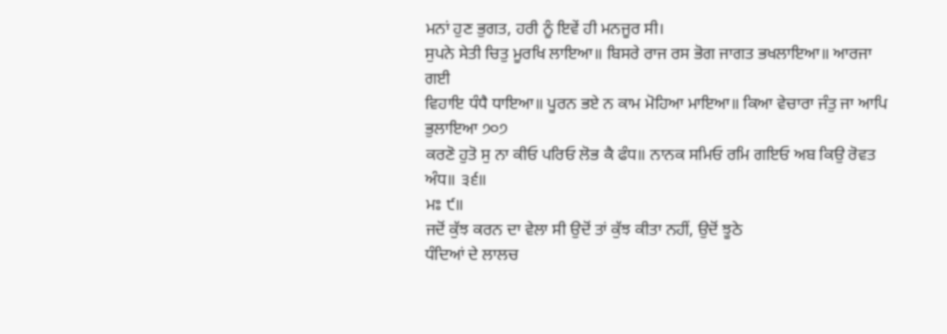ਮਨਾਂ ਹੁਣ ਭੁਗਤ, ਹਰੀ ਨੂੰ ਇਵੇਂ ਹੀ ਮਨਜੂਰ ਸੀ।
ਸੁਪਨੇ ਸੇਤੀ ਚਿਤੁ ਮੂਰਖਿ ਲਾਇਆ॥ ਬਿਸਰੇ ਰਾਜ ਰਸ ਭੋਗ ਜਾਗਤ ਭਖਲਾਇਆ॥ ਆਰਜਾ ਗਈ
ਵਿਹਾਇ ਧੰਧੈ ਧਾਇਆ॥ ਪੂਰਨ ਭਏ ਨ ਕਾਮ ਮੋਹਿਆ ਮਾਇਆ॥ ਕਿਆ ਵੇਚਾਰਾ ਜੰਤੁ ਜਾ ਆਪਿ ਭੁਲਾਇਆ ੭੦੭
ਕਰਣੋ ਹੁਤੋ ਸੁ ਨਾ ਕੀਓ ਪਰਿਓ ਲੋਭ ਕੈ ਫੰਧ॥ ਨਾਨਕ ਸਮਿਓ ਰਮਿ ਗਇਓ ਅਬ ਕਿਉ ਰੋਵਤ ਅੰਧ॥ ੩੬॥
ਮਃ ੯॥
ਜਦੋਂ ਕੁੱਝ ਕਰਨ ਦਾ ਵੇਲਾ ਸੀ ਉਦੋਂ ਤਾਂ ਕੁੱਝ ਕੀਤਾ ਨਹੀਂ, ਉਦੋਂ ਝੂਠੇ
ਧੰਦਿਆਂ ਦੇ ਲਾਲਚ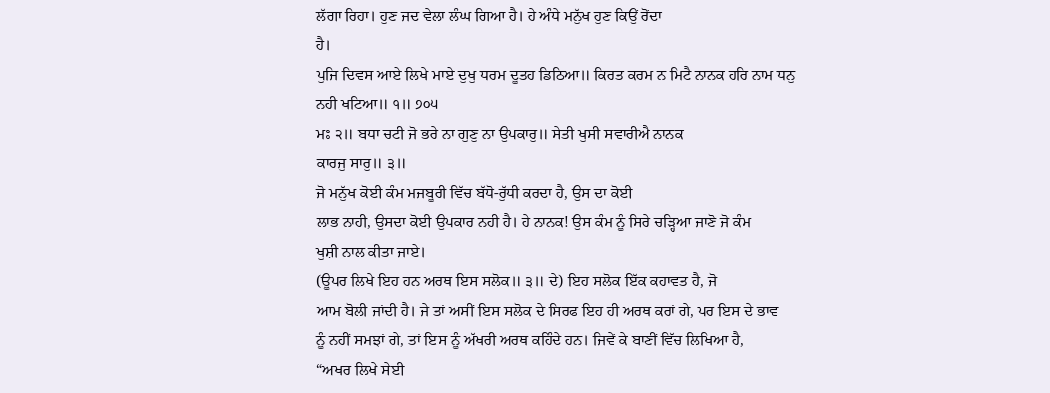ਲੱਗਾ ਰਿਹਾ। ਹੁਣ ਜਦ ਵੇਲਾ ਲੰਘ ਗਿਆ ਹੈ। ਹੇ ਅੰਧੇ ਮਨੁੱਖ ਹੁਣ ਕਿਉਂ ਰੋਂਦਾ
ਹੈ।
ਪੁਜਿ ਦਿਵਸ ਆਏ ਲਿਖੇ ਮਾਏ ਦੁਖੁ ਧਰਮ ਦੂਤਹ ਡਿਠਿਆ॥ ਕਿਰਤ ਕਰਮ ਨ ਮਿਟੈ ਨਾਨਕ ਹਰਿ ਨਾਮ ਧਨੁ
ਨਹੀ ਖਟਿਆ॥ ੧॥ ੭੦੫
ਮਃ ੨॥ ਬਧਾ ਚਟੀ ਜੋ ਭਰੇ ਨਾ ਗੁਣੁ ਨਾ ਉਪਕਾਰੁ॥ ਸੇਤੀ ਖੁਸੀ ਸਵਾਰੀਐ ਨਾਨਕ
ਕਾਰਜੁ ਸਾਰੁ॥ ੩॥
ਜੋ ਮਨੁੱਖ ਕੋਈ ਕੰਮ ਮਜਬੂਰੀ ਵਿੱਚ ਬੱਧੋ-ਰੁੱਧੀ ਕਰਦਾ ਹੈ, ਉਸ ਦਾ ਕੋਈ
ਲਾਭ ਨਾਹੀ, ਉਸਦਾ ਕੋਈ ਉਪਕਾਰ ਨਹੀ ਹੈ। ਹੇ ਨਾਨਕ! ਉਸ ਕੰਮ ਨੂੰ ਸਿਰੇ ਚੜ੍ਹਿਆ ਜਾਣੋ ਜੋ ਕੰਮ
ਖੁਸ਼ੀ ਨਾਲ ਕੀਤਾ ਜਾਏ।
(ਊਪਰ ਲਿਖੇ ਇਹ ਹਨ ਅਰਥ ਇਸ ਸਲੋਕ॥ ੩॥ ਦੇ) ਇਹ ਸਲੋਕ ਇੱਕ ਕਹਾਵਤ ਹੈ, ਜੋ
ਆਮ ਬੋਲੀ ਜਾਂਦੀ ਹੈ। ਜੇ ਤਾਂ ਅਸੀਂ ਇਸ ਸਲੋਕ ਦੇ ਸਿਰਫ ਇਹ ਹੀ ਅਰਥ ਕਰਾਂ ਗੇ, ਪਰ ਇਸ ਦੇ ਭਾਵ
ਨੂੰ ਨਹੀਂ ਸਮਝਾਂ ਗੇ, ਤਾਂ ਇਸ ਨੂੰ ਅੱਖਰੀ ਅਰਥ ਕਹਿੰਦੇ ਹਨ। ਜਿਵੇਂ ਕੇ ਬਾਣੀਂ ਵਿੱਚ ਲਿਖਿਆ ਹੈ,
“ਅਖਰ ਲਿਖੇ ਸੇਈ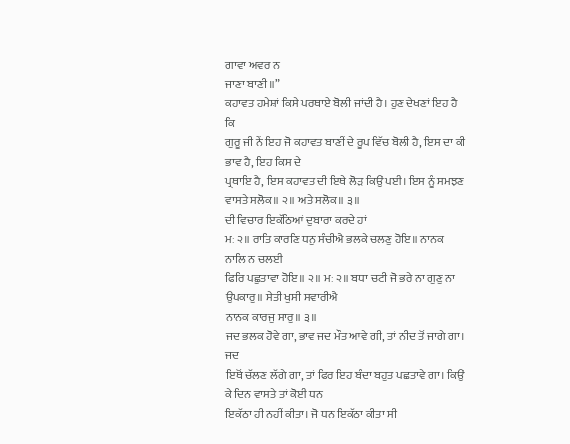ਗਾਵਾ ਅਵਰ ਨ
ਜਾਣਾ ਬਾਣੀ॥”
ਕਹਾਵਤ ਹਮੇਸ਼ਾਂ ਕਿਸੇ ਪਰਥਾਏ ਬੋਲੀ ਜਾਂਦੀ ਹੈ। ਹੁਣ ਦੇਖਣਾਂ ਇਹ ਹੈ ਕਿ
ਗੁਰੂ ਜੀ ਨੇਂ ਇਹ ਜੋ ਕਹਾਵਤ ਬਾਣੀਂ ਦੇ ਰੂਪ ਵਿੱਚ ਬੋਲੀ ਹੈ, ਇਸ ਦਾ ਕੀ ਭਾਵ ਹੈ, ਇਹ ਕਿਸ ਦੇ
ਪ੍ਰਥਾਇ ਹੈ, ਇਸ ਕਹਾਵਤ ਦੀ ਇਥੇ ਲੋੜ ਕਿਉਂ ਪਈ। ਇਸ ਨੂੰ ਸਮਝਣ ਵਾਸਤੇ ਸਲੋਕ॥ ੨॥ ਅਤੇ ਸਲੋਕ॥ ੩॥
ਦੀ ਵਿਚਾਰ ਇਕੱਠਿਆਂ ਦੁਬਾਰਾ ਕਰਦੇ ਹਾਂ
ਮਃ ੨॥ ਰਾਤਿ ਕਾਰਣਿ ਧਨੁ ਸੰਚੀਐ ਭਲਕੇ ਚਲਣੁ ਹੋਇ॥ ਨਾਨਕ ਨਾਲਿ ਨ ਚਲਈ
ਫਿਰਿ ਪਛੁਤਾਵਾ ਹੋਇ॥ ੨॥ ਮਃ ੨॥ ਬਧਾ ਚਟੀ ਜੋ ਭਰੇ ਨਾ ਗੁਣੁ ਨਾ ਉਪਕਾਰੁ॥ ਸੇਤੀ ਖੁਸੀ ਸਵਾਰੀਐ
ਨਾਨਕ ਕਾਰਜੁ ਸਾਰੁ॥ ੩॥
ਜਦ ਭਲਕ ਹੋਵੇ ਗਾ, ਭਾਵ ਜਦ ਮੌਤ ਆਵੇ ਗੀ, ਤਾਂ ਨੀਦ ਤੋਂ ਜਾਗੇ ਗਾ। ਜਦ
ਇਥੋਂ ਚੱਲਣ ਲੱਗੇ ਗਾ, ਤਾਂ ਫਿਰ ਇਹ ਬੰਦਾ ਬਹੁਤ ਪਛਤਾਵੇ ਗਾ। ਕਿਉਂ ਕੇ ਦਿਨ ਵਾਸਤੇ ਤਾਂ ਕੋਈ ਧਨ
ਇਕੱਠਾ ਹੀ ਨਹੀਂ ਕੀਤਾ। ਜੋ ਧਨ ਇਕੱਠਾ ਕੀਤਾ ਸੀ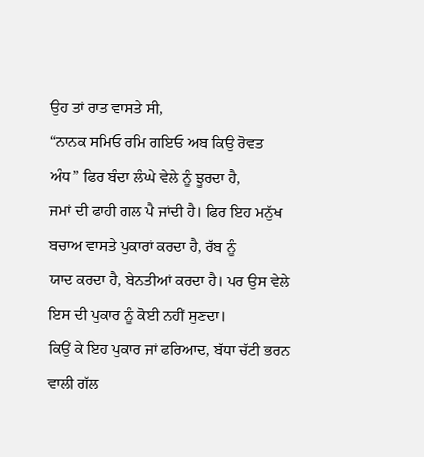ਉਹ ਤਾਂ ਰਾਤ ਵਾਸਤੇ ਸੀ,
“ਨਾਨਕ ਸਮਿਓ ਰਮਿ ਗਇਓ ਅਬ ਕਿਉ ਰੋਵਤ
ਅੰਧ” ਫਿਰ ਬੰਦਾ ਲੰਘੇ ਵੇਲੇ ਨੂੰ ਝੂਰਦਾ ਹੈ,
ਜਮਾਂ ਦੀ ਫਾਹੀ ਗਲ ਪੈ ਜਾਂਦੀ ਹੈ। ਫਿਰ ਇਹ ਮਨੁੱਖ ਬਚਾਅ ਵਾਸਤੇ ਪੁਕਾਰਾਂ ਕਰਦਾ ਹੈ, ਰੱਬ ਨੂੰ
ਯਾਦ ਕਰਦਾ ਹੈ, ਬੇਨਤੀਆਂ ਕਰਦਾ ਹੈ। ਪਰ ਉਸ ਵੇਲੇ ਇਸ ਦੀ ਪੁਕਾਰ ਨੂੰ ਕੋਈ ਨਹੀਂ ਸੁਣਦਾ।
ਕਿਉਂ ਕੇ ਇਹ ਪੁਕਾਰ ਜਾਂ ਫਰਿਆਦ, ਬੱਧਾ ਚੱਟੀ ਭਰਨ ਵਾਲੀ ਗੱਲ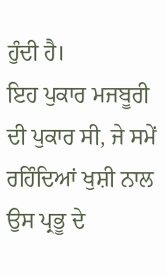ਹੁੰਦੀ ਹੈ।
ਇਹ ਪੁਕਾਰ ਮਜਬੂਰੀ ਦੀ ਪੁਕਾਰ ਸੀ, ਜੇ ਸਮੇਂ ਰਹਿੰਦਿਆਂ ਖੁਸ਼ੀ ਨਾਲ ਉਸ ਪ੍ਰਭੂ ਦੇ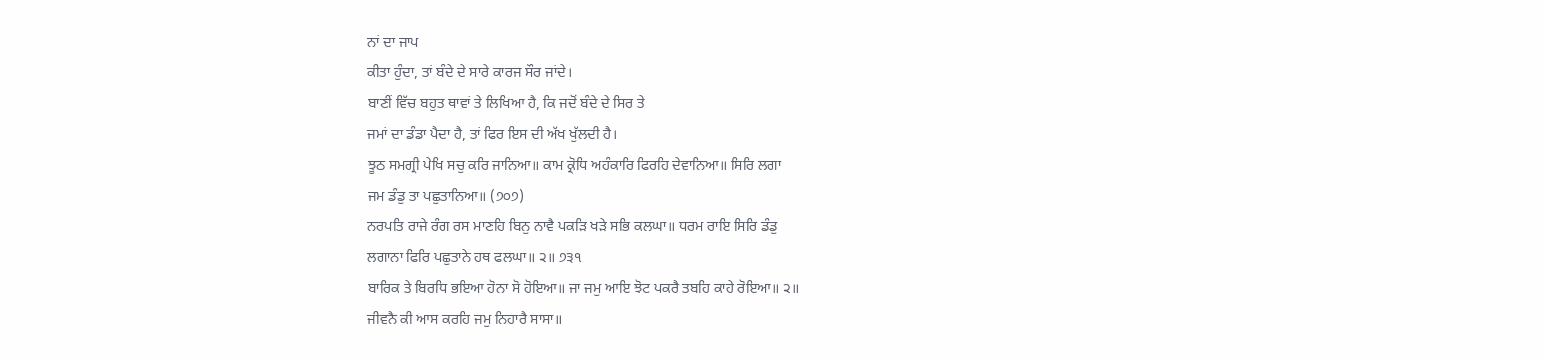ਨਾਂ ਦਾ ਜਾਪ
ਕੀਤਾ ਹੁੰਦਾ, ਤਾਂ ਬੰਦੇ ਦੇ ਸਾਰੇ ਕਾਰਜ ਸੌਰ ਜਾਂਦੇ।
ਬਾਣੀਂ ਵਿੱਚ ਬਹੁਤ ਥਾਵਾਂ ਤੇ ਲਿਖਿਆ ਹੈ, ਕਿ ਜਦੋਂ ਬੰਦੇ ਦੇ ਸਿਰ ਤੇ
ਜਮਾਂ ਦਾ ਡੰਡਾ ਪੈਦਾ ਹੈ, ਤਾਂ ਫਿਰ ਇਸ ਦੀ ਅੱਖ ਖੁੱਲਦੀ ਹੈ।
ਝੂਠ ਸਮਗ੍ਰੀ ਪੇਖਿ ਸਚੁ ਕਰਿ ਜਾਨਿਆ॥ ਕਾਮ ਕ੍ਰੋਧਿ ਅਹੰਕਾਰਿ ਫਿਰਹਿ ਦੇਵਾਨਿਆ॥ ਸਿਰਿ ਲਗਾ
ਜਮ ਡੰਡੁ ਤਾ ਪਛੁਤਾਨਿਆ॥ (੭੦੭)
ਨਰਪਤਿ ਰਾਜੇ ਰੰਗ ਰਸ ਮਾਣਹਿ ਬਿਨੁ ਨਾਵੈ ਪਕੜਿ ਖੜੇ ਸਭਿ ਕਲਘਾ॥ ਧਰਮ ਰਾਇ ਸਿਰਿ ਡੰਡੁ
ਲਗਾਨਾ ਫਿਰਿ ਪਛੁਤਾਨੇ ਹਥ ਫਲਘਾ॥ ੨॥ ੭੩੧
ਬਾਰਿਕ ਤੇ ਬਿਰਧਿ ਭਇਆ ਹੋਨਾ ਸੋ ਹੋਇਆ॥ ਜਾ ਜਮੁ ਆਇ ਝੋਟ ਪਕਰੈ ਤਬਹਿ ਕਾਹੇ ਰੋਇਆ॥ ੨॥
ਜੀਵਨੈ ਕੀ ਆਸ ਕਰਹਿ ਜਮੁ ਨਿਹਾਰੈ ਸਾਸਾ॥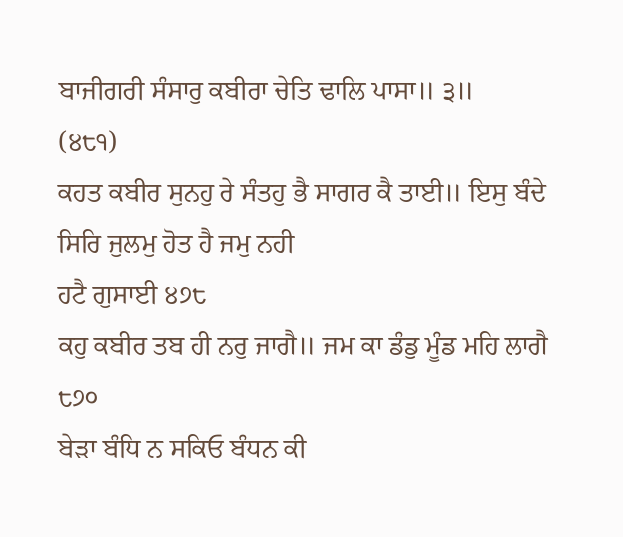ਬਾਜੀਗਰੀ ਸੰਸਾਰੁ ਕਬੀਰਾ ਚੇਤਿ ਢਾਲਿ ਪਾਸਾ॥ ੩॥
(੪੮੧)
ਕਹਤ ਕਬੀਰ ਸੁਨਹੁ ਰੇ ਸੰਤਹੁ ਭੈ ਸਾਗਰ ਕੈ ਤਾਈ॥ ਇਸੁ ਬੰਦੇ ਸਿਰਿ ਜੁਲਮੁ ਹੋਤ ਹੈ ਜਮੁ ਨਹੀ
ਹਟੈ ਗੁਸਾਈ ੪੭੮
ਕਹੁ ਕਬੀਰ ਤਬ ਹੀ ਨਰੁ ਜਾਗੈ॥ ਜਮ ਕਾ ਡੰਡੁ ਮੂੰਡ ਮਹਿ ਲਾਗੈ ੮੭੦
ਬੇੜਾ ਬੰਧਿ ਨ ਸਕਿਓ ਬੰਧਨ ਕੀ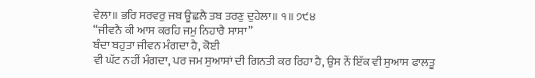ਵੇਲਾ॥ ਭਰਿ ਸਰਵਰੁ ਜਬ ਊਛਲੈ ਤਬ ਤਰਣੁ ਦੁਹੇਲਾ॥ ੧॥ ੭੯੪
“ਜੀਵਨੈ ਕੀ ਆਸ ਕਰਹਿ ਜਮੁ ਨਿਹਾਰੈ ਸਾਸਾ”
ਬੰਦਾ ਬਹੁਤਾ ਜੀਵਨ ਮੰਗਦਾ ਹੈ, ਕੋਈ
ਵੀ ਘੱਟ ਨਹੀਂ ਮੰਗਦਾ, ਪਰ ਜਮ ਸੁਆਸਾਂ ਦੀ ਗਿਨਤੀ ਕਰ ਰਿਹਾ ਹੈ, ਉਸ ਨੇਂ ਇੱਕ ਵੀ ਸੁਆਸ ਫਾਲਤੂ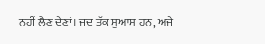ਨਹੀਂ ਲੈਣ ਦੇਣਾਂ। ਜਦ ਤੱਕ ਸੁਆਸ ਹਨ, ਅਜੇ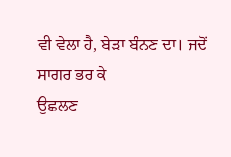ਵੀ ਵੇਲਾ ਹੈ, ਬੇੜਾ ਬੰਨਣ ਦਾ। ਜਦੋਂ ਸਾਗਰ ਭਰ ਕੇ
ਉਛਲਣ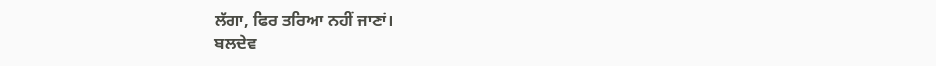ਲੱਗਾ, ਫਿਰ ਤਰਿਆ ਨਹੀਂ ਜਾਣਾਂ।
ਬਲਦੇਵ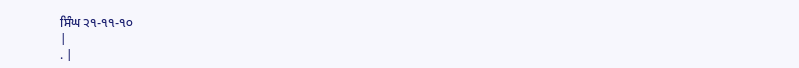ਸਿੰਘ ੨੧-੧੧-੧੦
|
. |